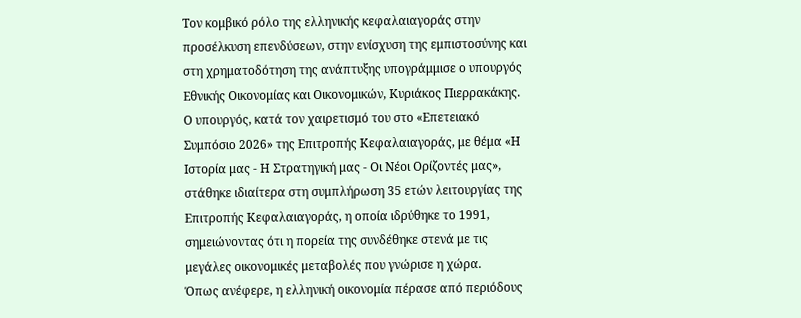Τον κομβικό ρόλο της ελληνικής κεφαλαιαγοράς στην προσέλκυση επενδύσεων, στην ενίσχυση της εμπιστοσύνης και στη χρηματοδότηση της ανάπτυξης υπογράμμισε ο υπουργός Εθνικής Οικονομίας και Οικονομικών, Κυριάκος Πιερρακάκης.
Ο υπουργός, κατά τον χαιρετισμό του στο «Επετειακό Συμπόσιο 2026» της Επιτροπής Κεφαλαιαγοράς, με θέμα «Η Ιστορία μας - Η Στρατηγική μας - Οι Νέοι Ορίζοντές μας», στάθηκε ιδιαίτερα στη συμπλήρωση 35 ετών λειτουργίας της Επιτροπής Κεφαλαιαγοράς, η οποία ιδρύθηκε το 1991, σημειώνοντας ότι η πορεία της συνδέθηκε στενά με τις μεγάλες οικονομικές μεταβολές που γνώρισε η χώρα.
Όπως ανέφερε, η ελληνική οικονομία πέρασε από περιόδους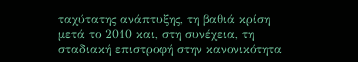ταχύτατης ανάπτυξης, τη βαθιά κρίση μετά το 2010 και, στη συνέχεια, τη σταδιακή επιστροφή στην κανονικότητα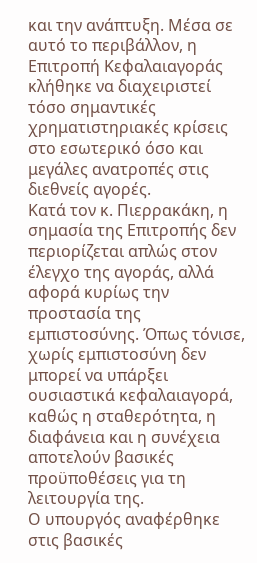και την ανάπτυξη. Μέσα σε αυτό το περιβάλλον, η Επιτροπή Κεφαλαιαγοράς κλήθηκε να διαχειριστεί τόσο σημαντικές χρηματιστηριακές κρίσεις στο εσωτερικό όσο και μεγάλες ανατροπές στις διεθνείς αγορές.
Κατά τον κ. Πιερρακάκη, η σημασία της Επιτροπής δεν περιορίζεται απλώς στον έλεγχο της αγοράς, αλλά αφορά κυρίως την προστασία της εμπιστοσύνης. Όπως τόνισε, χωρίς εμπιστοσύνη δεν μπορεί να υπάρξει ουσιαστικά κεφαλαιαγορά, καθώς η σταθερότητα, η διαφάνεια και η συνέχεια αποτελούν βασικές προϋποθέσεις για τη λειτουργία της.
Ο υπουργός αναφέρθηκε στις βασικές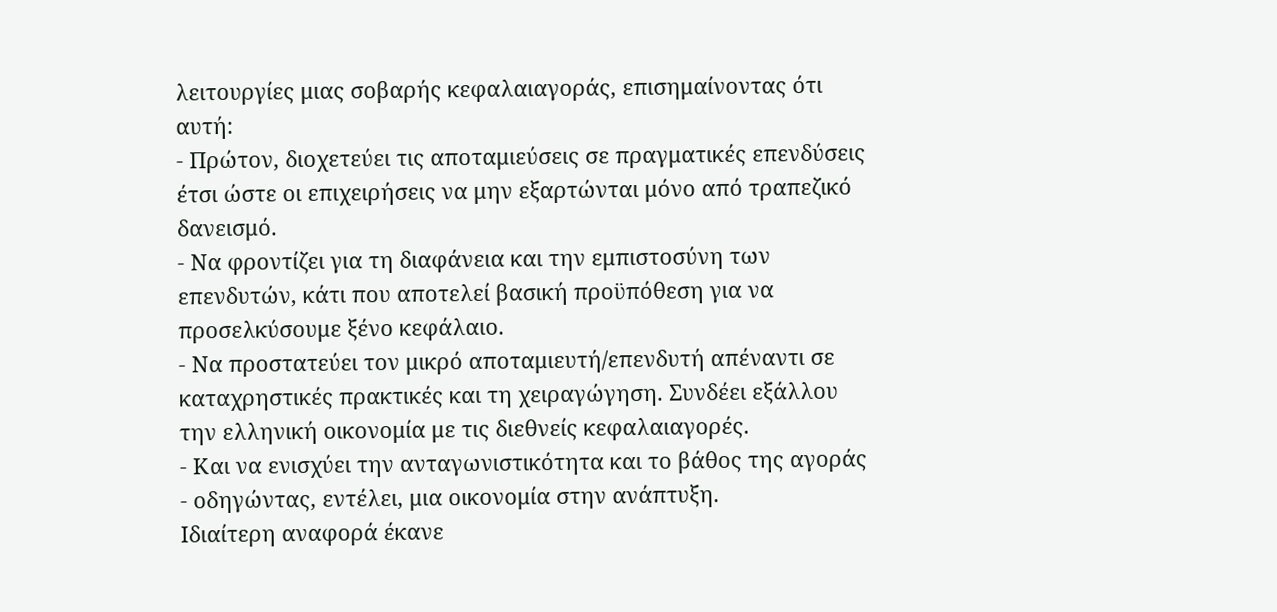λειτουργίες μιας σοβαρής κεφαλαιαγοράς, επισημαίνοντας ότι αυτή:
- Πρώτον, διοχετεύει τις αποταμιεύσεις σε πραγματικές επενδύσεις έτσι ώστε οι επιχειρήσεις να μην εξαρτώνται μόνο από τραπεζικό δανεισμό.
- Να φροντίζει για τη διαφάνεια και την εμπιστοσύνη των επενδυτών, κάτι που αποτελεί βασική προϋπόθεση για να προσελκύσουμε ξένο κεφάλαιο.
- Να προστατεύει τον μικρό αποταμιευτή/επενδυτή απέναντι σε καταχρηστικές πρακτικές και τη χειραγώγηση. Συνδέει εξάλλου την ελληνική οικονομία με τις διεθνείς κεφαλαιαγορές.
- Και να ενισχύει την ανταγωνιστικότητα και το βάθος της αγοράς - οδηγώντας, εντέλει, μια οικονομία στην ανάπτυξη.
Ιδιαίτερη αναφορά έκανε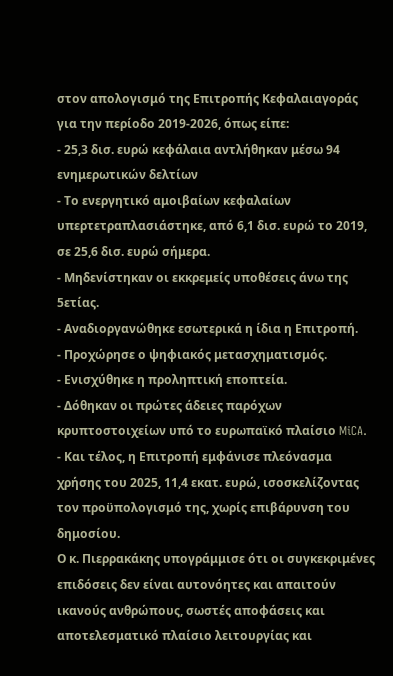στον απολογισμό της Επιτροπής Κεφαλαιαγοράς για την περίοδο 2019-2026, όπως είπε:
- 25,3 δισ. ευρώ κεφάλαια αντλήθηκαν μέσω 94 ενημερωτικών δελτίων
- Το ενεργητικό αμοιβαίων κεφαλαίων υπερτετραπλασιάστηκε, από 6,1 δισ. ευρώ το 2019, σε 25,6 δισ. ευρώ σήμερα.
- Μηδενίστηκαν οι εκκρεμείς υποθέσεις άνω της 5ετίας.
- Αναδιοργανώθηκε εσωτερικά η ίδια η Επιτροπή.
- Προχώρησε ο ψηφιακός μετασχηματισμός.
- Ενισχύθηκε η προληπτική εποπτεία.
- Δόθηκαν οι πρώτες άδειες παρόχων κρυπτοστοιχείων υπό το ευρωπαϊκό πλαίσιο MiCA.
- Και τέλος, η Επιτροπή εμφάνισε πλεόνασμα χρήσης του 2025, 11,4 εκατ. ευρώ, ισοσκελίζοντας τον προϋπολογισμό της, χωρίς επιβάρυνση του δημοσίου.
Ο κ. Πιερρακάκης υπογράμμισε ότι οι συγκεκριμένες επιδόσεις δεν είναι αυτονόητες και απαιτούν ικανούς ανθρώπους, σωστές αποφάσεις και αποτελεσματικό πλαίσιο λειτουργίας και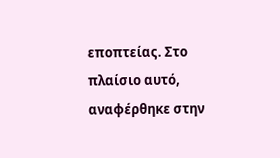εποπτείας. Στο πλαίσιο αυτό, αναφέρθηκε στην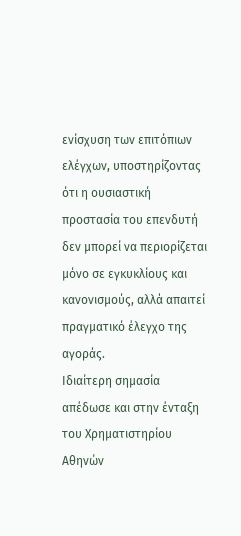ενίσχυση των επιτόπιων ελέγχων, υποστηρίζοντας ότι η ουσιαστική προστασία του επενδυτή δεν μπορεί να περιορίζεται μόνο σε εγκυκλίους και κανονισμούς, αλλά απαιτεί πραγματικό έλεγχο της αγοράς.
Ιδιαίτερη σημασία απέδωσε και στην ένταξη του Χρηματιστηρίου Αθηνών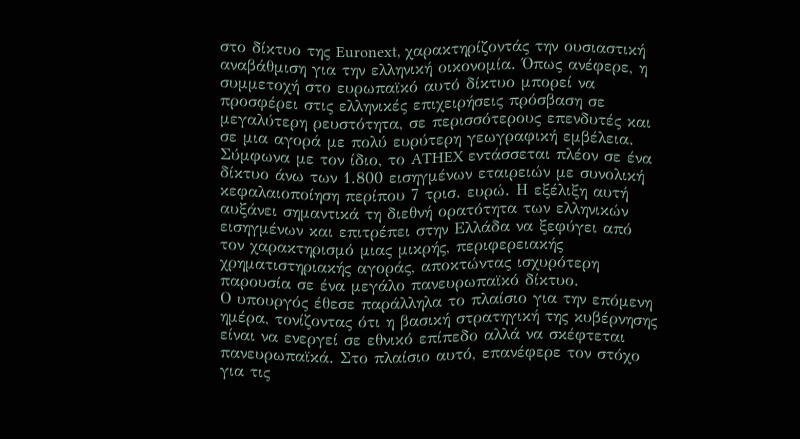στο δίκτυο της Euronext, χαρακτηρίζοντάς την ουσιαστική αναβάθμιση για την ελληνική οικονομία. Όπως ανέφερε, η συμμετοχή στο ευρωπαϊκό αυτό δίκτυο μπορεί να προσφέρει στις ελληνικές επιχειρήσεις πρόσβαση σε μεγαλύτερη ρευστότητα, σε περισσότερους επενδυτές και σε μια αγορά με πολύ ευρύτερη γεωγραφική εμβέλεια.
Σύμφωνα με τον ίδιο, το ATHEX εντάσσεται πλέον σε ένα δίκτυο άνω των 1.800 εισηγμένων εταιρειών με συνολική κεφαλαιοποίηση περίπου 7 τρισ. ευρώ. Η εξέλιξη αυτή αυξάνει σημαντικά τη διεθνή ορατότητα των ελληνικών εισηγμένων και επιτρέπει στην Ελλάδα να ξεφύγει από τον χαρακτηρισμό μιας μικρής, περιφερειακής χρηματιστηριακής αγοράς, αποκτώντας ισχυρότερη παρουσία σε ένα μεγάλο πανευρωπαϊκό δίκτυο.
Ο υπουργός έθεσε παράλληλα το πλαίσιο για την επόμενη ημέρα, τονίζοντας ότι η βασική στρατηγική της κυβέρνησης είναι να ενεργεί σε εθνικό επίπεδο αλλά να σκέφτεται πανευρωπαϊκά. Στο πλαίσιο αυτό, επανέφερε τον στόχο για τις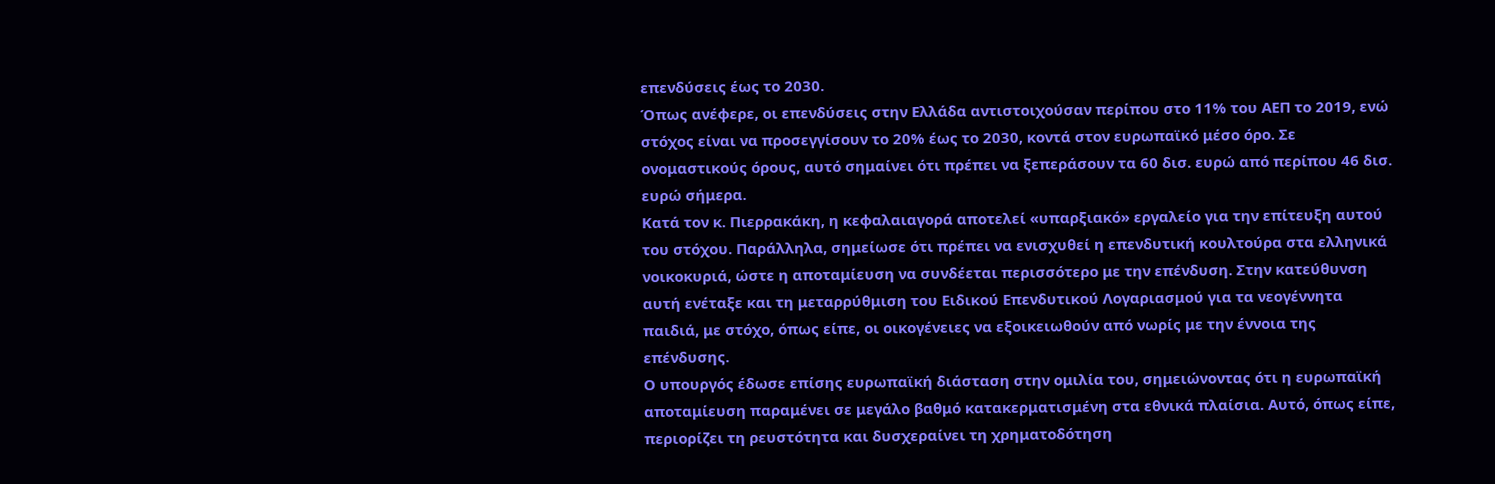επενδύσεις έως το 2030.
Όπως ανέφερε, οι επενδύσεις στην Ελλάδα αντιστοιχούσαν περίπου στο 11% του ΑΕΠ το 2019, ενώ στόχος είναι να προσεγγίσουν το 20% έως το 2030, κοντά στον ευρωπαϊκό μέσο όρο. Σε ονομαστικούς όρους, αυτό σημαίνει ότι πρέπει να ξεπεράσουν τα 60 δισ. ευρώ από περίπου 46 δισ. ευρώ σήμερα.
Κατά τον κ. Πιερρακάκη, η κεφαλαιαγορά αποτελεί «υπαρξιακό» εργαλείο για την επίτευξη αυτού του στόχου. Παράλληλα, σημείωσε ότι πρέπει να ενισχυθεί η επενδυτική κουλτούρα στα ελληνικά νοικοκυριά, ώστε η αποταμίευση να συνδέεται περισσότερο με την επένδυση. Στην κατεύθυνση αυτή ενέταξε και τη μεταρρύθμιση του Ειδικού Επενδυτικού Λογαριασμού για τα νεογέννητα παιδιά, με στόχο, όπως είπε, οι οικογένειες να εξοικειωθούν από νωρίς με την έννοια της επένδυσης.
Ο υπουργός έδωσε επίσης ευρωπαϊκή διάσταση στην ομιλία του, σημειώνοντας ότι η ευρωπαϊκή αποταμίευση παραμένει σε μεγάλο βαθμό κατακερματισμένη στα εθνικά πλαίσια. Αυτό, όπως είπε, περιορίζει τη ρευστότητα και δυσχεραίνει τη χρηματοδότηση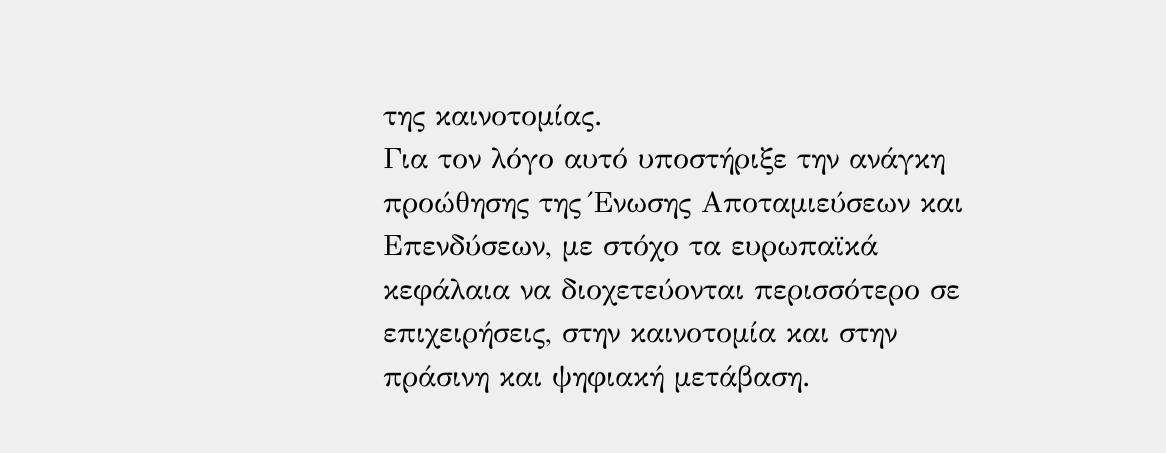της καινοτομίας.
Για τον λόγο αυτό υποστήριξε την ανάγκη προώθησης της Ένωσης Αποταμιεύσεων και Επενδύσεων, με στόχο τα ευρωπαϊκά κεφάλαια να διοχετεύονται περισσότερο σε επιχειρήσεις, στην καινοτομία και στην πράσινη και ψηφιακή μετάβαση.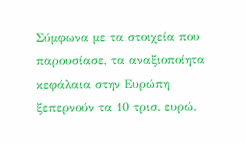Σύμφωνα με τα στοιχεία που παρουσίασε, τα αναξιοποίητα κεφάλαια στην Ευρώπη ξεπερνούν τα 10 τρισ. ευρώ.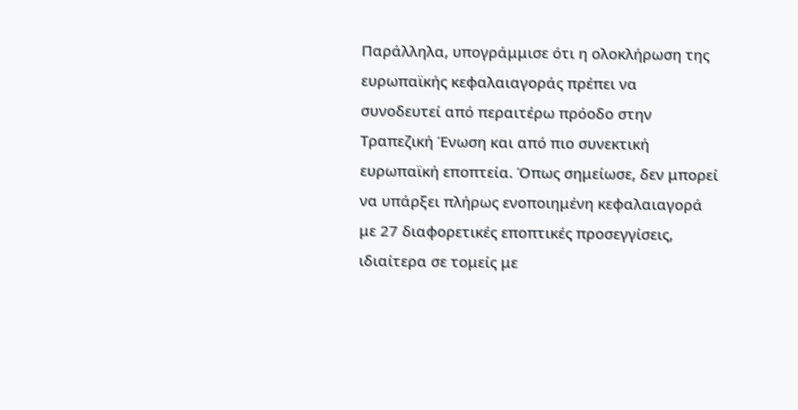Παράλληλα, υπογράμμισε ότι η ολοκλήρωση της ευρωπαϊκής κεφαλαιαγοράς πρέπει να συνοδευτεί από περαιτέρω πρόοδο στην Τραπεζική Ένωση και από πιο συνεκτική ευρωπαϊκή εποπτεία. Όπως σημείωσε, δεν μπορεί να υπάρξει πλήρως ενοποιημένη κεφαλαιαγορά με 27 διαφορετικές εποπτικές προσεγγίσεις, ιδιαίτερα σε τομείς με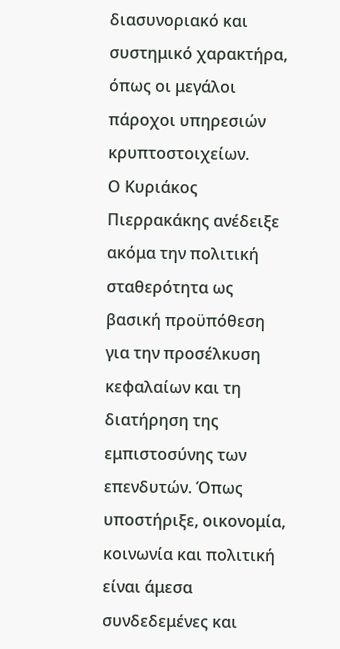διασυνοριακό και συστημικό χαρακτήρα, όπως οι μεγάλοι πάροχοι υπηρεσιών κρυπτοστοιχείων.
Ο Κυριάκος Πιερρακάκης ανέδειξε ακόμα την πολιτική σταθερότητα ως βασική προϋπόθεση για την προσέλκυση κεφαλαίων και τη διατήρηση της εμπιστοσύνης των επενδυτών. Όπως υποστήριξε, οικονομία, κοινωνία και πολιτική είναι άμεσα συνδεδεμένες και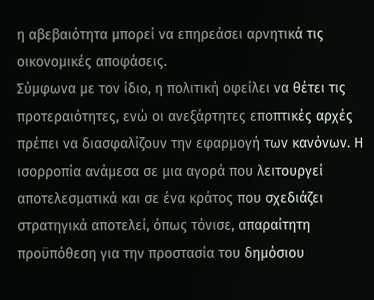η αβεβαιότητα μπορεί να επηρεάσει αρνητικά τις οικονομικές αποφάσεις.
Σύμφωνα με τον ίδιο, η πολιτική οφείλει να θέτει τις προτεραιότητες, ενώ οι ανεξάρτητες εποπτικές αρχές πρέπει να διασφαλίζουν την εφαρμογή των κανόνων. Η ισορροπία ανάμεσα σε μια αγορά που λειτουργεί αποτελεσματικά και σε ένα κράτος που σχεδιάζει στρατηγικά αποτελεί, όπως τόνισε, απαραίτητη προϋπόθεση για την προστασία του δημόσιου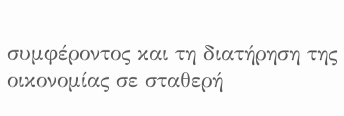συμφέροντος και τη διατήρηση της οικονομίας σε σταθερή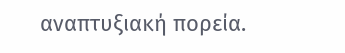αναπτυξιακή πορεία.